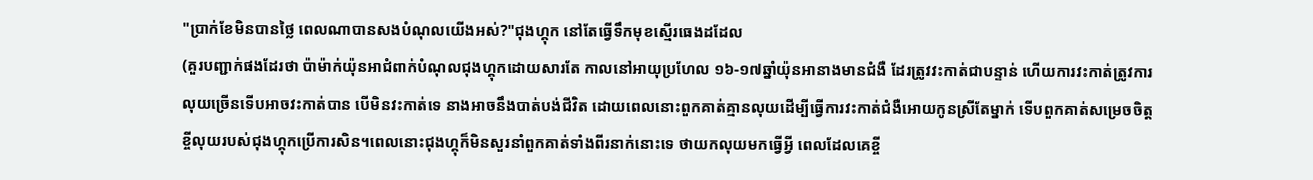"ប្រាក់ខែមិនបានថ្លៃ ពេលណាបានសងបំណុលយើងអស់?"ជុងហ្គុក នៅតែធ្វើទឹកមុខស្មើរធេងដដែល
(គួរបញ្ជាក់ផងដែរថា ប៉ាម៉ាក់យ៉ុនអាជំពាក់បំណុលជុងហ្គុកដោយសារតែ កាលនៅអាយុប្រហែល ១៦-១៧ឆ្នាំយ៉ុនអានាងមានជំងឺ ដែរត្រូវវះកាត់ជាបន្ទាន់ ហើយការវះកាត់ត្រូវការលុយច្រើនទើបអាចវះកាត់បាន បើមិនវះកាត់ទេ នាងអាចនឹងបាត់បង់ជីវិត ដោយពេលនោះពួកគាត់គ្មានលុយដើម្បីធ្វើការវះកាត់ជំងឺអោយកូនស្រីតែម្នាក់ ទើបពួកគាត់សម្រេចចិត្ត ខ្ចីលុយរបស់ជុងហ្គុកប្រើការសិន។ពេលនោះជុងហ្គុក៏មិនសួរនាំពួកគាត់ទាំងពីរនាក់នោះទេ ថាយកលុយមកធ្វើអ្វី ពេលដែលគេខ្ចី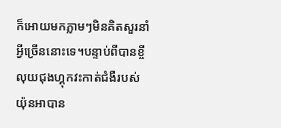ក៏អោយមកភ្លាមៗមិនគិតសួរនាំអ្វីច្រើននោះទេ។បន្ទាប់ពីបានខ្ចីលុយជុងហ្គុកវះកាត់ជំងឺរបស់យ៉ុនអាបាន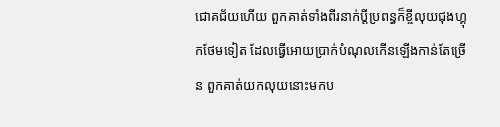ជោគជ័យហើយ ពួកគាត់ទាំងពីរនាក់ប្ដីប្រពន្ធក៏ខ្ចីលុយជុងហ្គុកថែមទៀត ដែលធ្វើអោយប្រាក់បំណុលកើនឡើងកាន់តែច្រើន ពួកគាត់យកលុយនោះមកប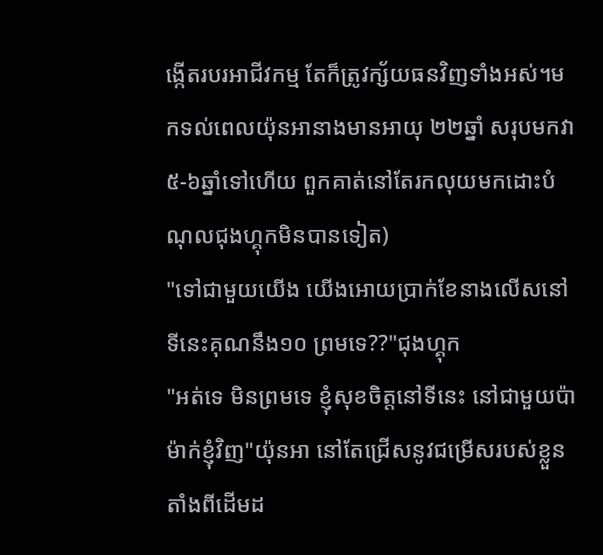ង្កើតរបរអាជីវកម្ម តែក៏ត្រូវក្ស័យធនវិញទាំងអស់។មកទល់ពេលយ៉ុនអានាងមានអាយុ ២២ឆ្នាំ សរុបមកវា ៥-៦ឆ្នាំទៅហើយ ពួកគាត់នៅតែរកលុយមកដោះបំណុលជុងហ្គុកមិនបានទៀត)
"ទៅជាមួយយើង យើងអោយប្រាក់ខែនាងលើសនៅទីនេះគុណនឹង១០ ព្រមទេ??"ជុងហ្គុក
"អត់ទេ មិនព្រមទេ ខ្ញុំសុខចិត្តនៅទីនេះ នៅជាមួយប៉ាម៉ាក់ខ្ញុំវិញ"យ៉ុនអា នៅតែជ្រើសនូវជម្រើសរបស់ខ្លួនតាំងពីដើមដ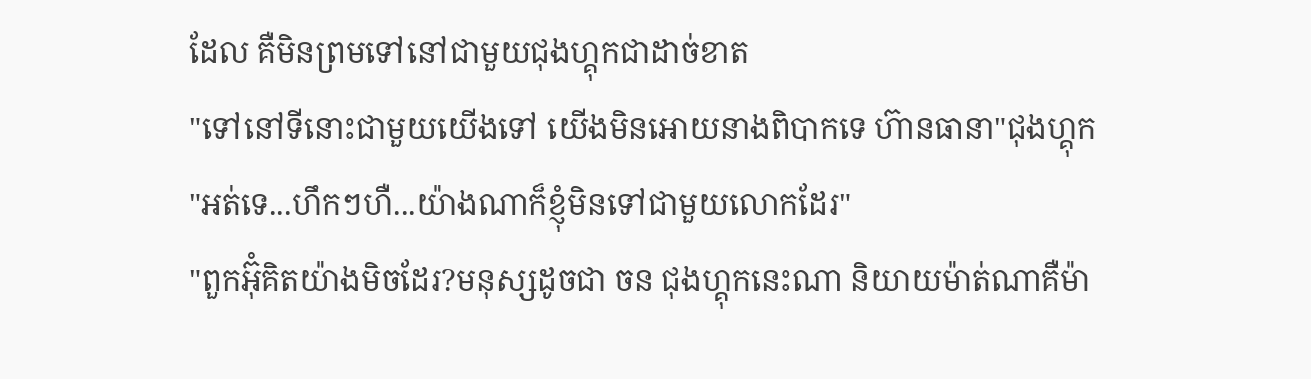ដែល គឺមិនព្រមទៅនៅជាមួយជុងហ្គុកជាដាច់ខាត
"ទៅនៅទីនោះជាមួយយើងទៅ យើងមិនអោយនាងពិបាកទេ ហ៊ានធានា"ជុងហ្គុក
"អត់ទេ...ហឹកៗហឺ...យ៉ាងណាក៏ខ្ញុំមិនទៅជាមួយលោកដែរ"
"ពួកអ៊ុំគិតយ៉ាងមិចដែរ?មនុស្សដូចជា ចន ជុងហ្គុកនេះណា និយាយម៉ាត់ណាគឺម៉ា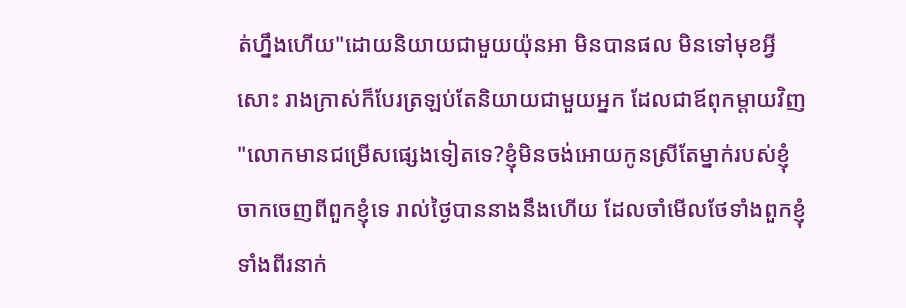ត់ហ្នឹងហើយ"ដោយនិយាយជាមួយយ៉ុនអា មិនបានផល មិនទៅមុខអ្វីសោះ រាងក្រាស់ក៏បែរត្រឡប់តែនិយាយជាមួយអ្នក ដែលជាឪពុកម្ដាយវិញ
"លោកមានជម្រើសផ្សេងទៀតទេ?ខ្ញុំមិនចង់អោយកូនស្រីតែម្នាក់របស់ខ្ញុំចាកចេញពីពួកខ្ញុំទេ រាល់ថ្ងៃបាននាងនឹងហើយ ដែលចាំមើលថែទាំងពួកខ្ញុំទាំងពីរនាក់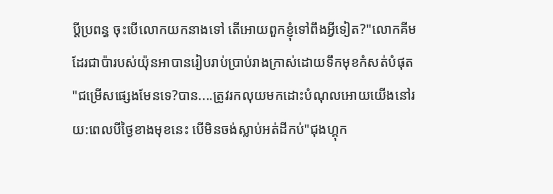ប្ដីប្រពន្ធ ចុះបើលោកយកនាងទៅ តើអោយពួកខ្ញុំទៅពឹងអ្វីទៀត?"លោកគីម ដែរជាប៉ារបស់យ៉ុនអាបានរៀបរាប់ប្រាប់រាងក្រាស់ដោយទឹកមុខកំសត់បំផុត
"ជម្រើសផ្សេងមែនទេ?បាន....ត្រូវរកលុយមកដោះបំណុលអោយយើងនៅរយ:ពេលបីថ្ងៃខាងមុខនេះ បើមិនចង់ស្លាប់អត់ដីកប់"ជុងហ្គុក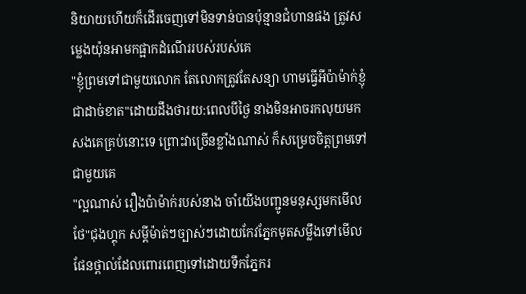និយាយហើយក៏ដើរចេញទៅមិនទាន់បានប៉ុន្មានជំហានផង ត្រូវសម្លេងយ៉ុនអាមកផ្អាកដំណើររបស់របស់គេ
"ខ្ញុំព្រមទៅជាមួយលោក តែលោកត្រូវតែសន្យា ហាមធ្វើអីប៉ាម៉ាក់ខ្ញុំជាដាច់ខាត"ដោយដឹងថារយ:ពេលបីថ្ងៃ នាងមិនអាចរកលុយមកសងគេគ្រប់នោះទេ ព្រោះវាច្រើនខ្លាំងណាស់ ក៏សម្រេចចិត្តព្រមទៅជាមួយគេ
"ល្អណាស់ រឿងប៉ាម៉ាក់របស់នាង ចាំយើងបញ្ជូនមនុស្សមកមើលថែ"ជុងហ្គុក សម្តីម៉ាត់ៗច្បាស់ៗដោយកែវភ្នែកមុតសម្លឹងទៅមើលផែនថ្ពាល់ដែលពោរពេញទៅដោយទឹកភ្នែករ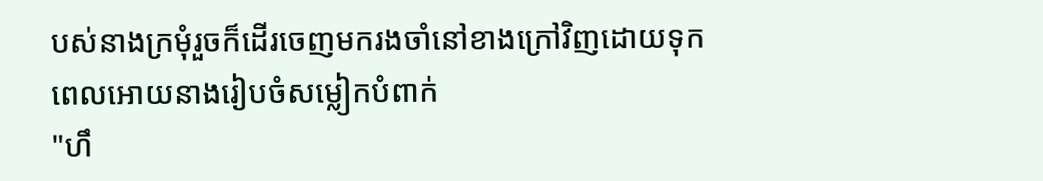បស់នាងក្រមុំរួចក៏ដើរចេញមករងចាំនៅខាងក្រៅវិញដោយទុកពេលអោយនាងរៀបចំសម្លៀកបំពាក់
"ហឹ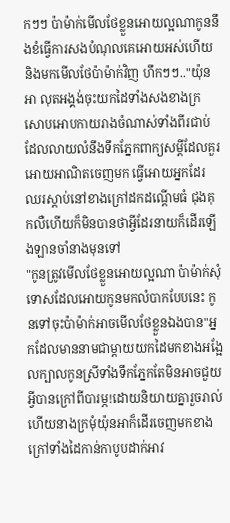កៗៗ ប៉ាម៉ាក់មើលថែខ្លួនអោយល្អណាកូននឹងខំធ្វើការសងបំណុលគេអោយអស់ហើយនិងមកមើលថែប៉ាម៉ាក់វិញ ហឹកៗៗ.."យ៉ុនអា លុតអង្គង់ចុះយកដៃទាំងសងខាងក្រសោបអោបកាយរាងចំណាស់ទាំងពីរជាប់ដែលលាយលំនឹងទឹកភ្នែកពាក្យសម្តីដែលគួរអោយអាណិតចេញមក ធ្វើអោយអ្នកដែរឈរស្តាប់នៅខាងក្រៅដកដណ្ដើមធំ ជុងគុកលឺហើយក៏មិនបានថាអ្វីដែរនាយក៏ដើរឡើងឡានចាំនាងមុនទៅ
"កូនត្រូវមើលថែខ្លួនអោយល្អណា ប៉ាម៉ាក់សុំទោសដែលអោយកូនមកលំបាកបែបនេះ កូនទៅចុះប៉ាម៉ាក់អាចមើលថែខ្លួនឯងបាន"អ្នកដែលមាននាមជាម្តាយយកដៃមកខាងអង្អែលក្បាលកូនស្រីទាំងទឹកភ្នែកតែមិនអាចជួយអ្វីបានក្រៅពីបារម្ភ!ដោយនិយាយគ្នារួចរាល់ហើយនាងក្រមុំយ៉ុនអាក៏ដើរចេញមកខាងក្រៅទាំងដៃកាន់កាបូបដាក់អាវ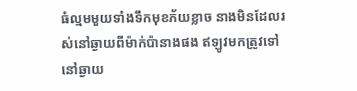ធំល្មមមួយទាំងទឹកមុខភ័យខ្លាច នាងមិនដែលរស់នៅឆ្ងាយពីម៉ាក់ប៉ានាងផង ឥឡូវមកត្រូវទៅនៅឆ្ងាយ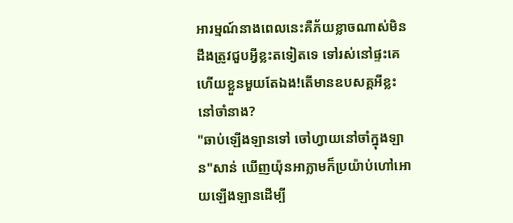អារម្មណ៍នាងពេលនេះគឺភ័យខ្លាចណាស់មិនដឹងត្រូវជួបអ្វីខ្លះតទៀតទេ ទៅរស់នៅផ្ទះគេហើយខ្លួនមួយតែឯង!តើមានឧបសគ្គអីខ្លះនៅចាំនាង?
"ឆាប់ឡើងឡានទៅ ចៅហ្វាយនៅចាំក្នុងឡាន"សាន់ ឃើញយ៉ុនអាភ្លាមក៏ប្រយ៉ាប់ហៅអោយឡើងឡានដើម្បី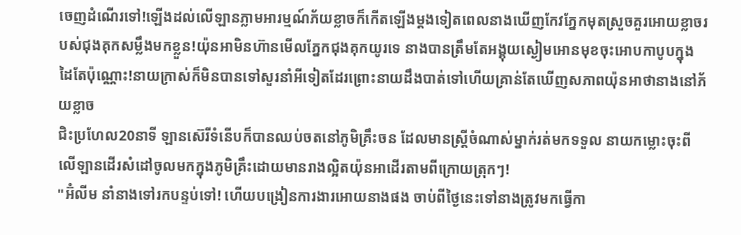ចេញដំណើរទៅ!ឡើងដល់លើឡានភ្លាមអារម្មណ៍ភ័យខ្លាចក៏កើតឡើងម្តងទៀតពេលនាងឃើញកែវភ្នែកមុតស្រួចគួរអោយខ្លាចរបស់ជុងគុកសម្លឹងមកខ្លួន!យ៉ុនអាមិនហ៊ានមើលភ្នែកជុងគុកយូរទេ នាងបានត្រឹមតែអង្គុយស្ងៀមអោនមុខចុះអោបកាបូបក្នុងដៃតែប៉ុណ្ណោះ!នាយក្រាស់ក៏មិនបានទៅសួរនាំអីទៀតដែរព្រោះនាយដឹងបាត់ទៅហើយគ្រាន់តែឃើញសភាពយ៉ុនអាថានាងនៅភ័យខ្លាច
ជិះប្រហែល20នាទី ឡានស៊េរីទំនើបក៏បានឈប់ចតនៅភូមិគ្រឹះចន ដែលមានស្រ្ដីចំណាស់ម្នាក់រត់មកទទួល នាយកម្លោះចុះពីលើឡានដើរសំដៅចូលមកក្នុងភូមិគ្រឹះដោយមានរាងល្អិតយ៉ុនអាដើរតាមពីក្រោយត្រុកៗ!
"អ៊ំលីម នាំនាងទៅរកបន្ទប់ទៅ! ហើយបង្រៀនការងារអោយនាងផង ចាប់ពីថ្ងៃនេះទៅនាងត្រូវមកធ្វើកា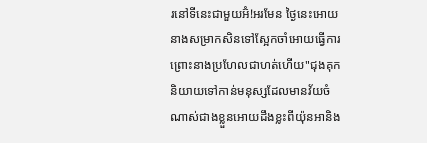រនៅទីនេះជាមួយអ៊ំ!អរមែន ថ្ងៃនេះអោយនាងសម្រាកសិនទៅស្អែកចាំអោយធ្វើការ ព្រោះនាងប្រហែលជាហត់ហើយ"ជុងគុក និយាយទៅកាន់មនុស្សដែលមានវ័យចំណាស់ជាងខ្លួនអោយដឹងខ្លះពីយ៉ុនអានិង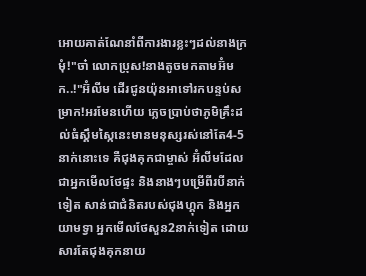អោយគាត់ណែនាំពីការងារខ្លះៗដល់នាងក្រមុំ!"ចា៎ លោកប្រុស!នាងតូចមកតាមអ៊ំមក..!"អ៊ំលីម ដើរជូនយ៉ុនអាទៅរកបន្ទប់សម្រាក!អរមែនហើយ ភ្លេចប្រាប់ថាភូមិគ្រឹះដល់ធំស្គឹមស្កៃនេះមានមនុស្សរស់នៅតែ4-5នាក់នោះទេ គឺជុងគុកជាម្ចាស់ អ៊ំលីមដែលជាអ្នកមើលថែផ្ទះ និងនាងៗបម្រើពីរបីនាក់ទៀត សាន់ជាជំនិតរបស់ជុងហ្គុក និងអ្នកយាមទ្វា អ្នកមើលថែសួន2នាក់ទៀត ដោយសារតែជុងគុកនាយ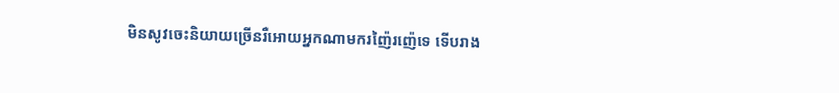មិនសូវចេះនិយាយច្រើនរឺអោយអ្នកណាមករញ៉ៃរញ៉េទេ ទើបរាង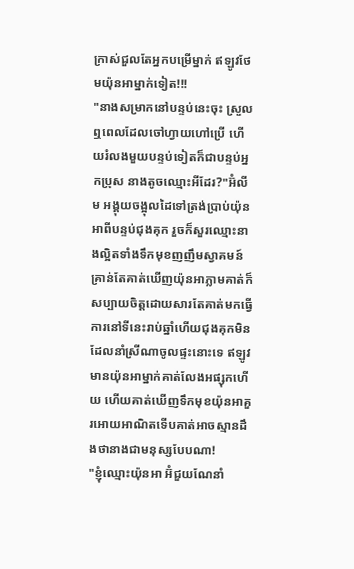ក្រាស់ជួលតែអ្នកបម្រើម្នាក់ ឥឡូវថែមយ៉ុនអាម្នាក់ទៀត!!!
"នាងសម្រាកនៅបន្ទប់នេះចុះ ស្រួលឮពេលដែលចៅហ្វាយហៅប្រើ ហើយរំលងមួយបន្ទប់ទៀតក៏ជាបន្ទប់អ្នកប្រុស នាងតូចឈ្មោះអីដែរ?"អ៊ំលីម អង្គុយចង្អុលដៃទៅត្រង់ប្រាប់យ៉ុនអាពីបន្ទប់ជុងគុក រួចក៏សួរឈ្មោះនាងល្អិតទាំងទឹកមុខញញឹមស្វាគមន៍ គ្រាន់តែគាត់ឃើញយ៉ុនអាភ្លាមគាត់ក៏សប្បាយចិត្តដោយសារតែគាត់មកធ្វើការនៅទីនេះរាប់ឆ្នាំហើយជុងគុកមិនដែលនាំស្រីណាចូលផ្ទះនោះទេ ឥឡូវមានយ៉ុនអាម្នាក់គាត់លែងអផ្សុកហើយ ហើយគាត់ឃើញទឹកមុខយ៉ុនអាគួរអោយអាណិតទើបគាត់អាចស្មានដឹងថានាងជាមនុស្សបែបណា!
"ខ្ញុំឈ្មោះយ៉ុនអា អ៊ំជួយណែនាំ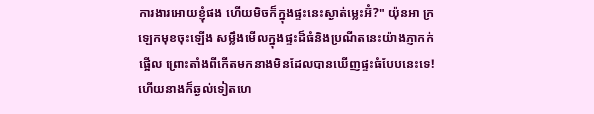ការងារអោយខ្ញុំផង ហើយមិចក៏ក្នុងផ្ទះនេះស្ងាត់ម្លេះអ៊ំ?" យ៉ុនអា ក្រឡេកមុខចុះឡើង សម្លឹងមើលក្នុងផ្ទះដ៏ធំនិងប្រណីតនេះយ៉ាងភ្ញាកក់ផ្អេីល ព្រោះតាំងពីកើតមកនាងមិនដែលបានឃើញផ្ទះធំបែបនេះទេ!ហើយនាងក៏ឆ្ងល់ទៀតហេ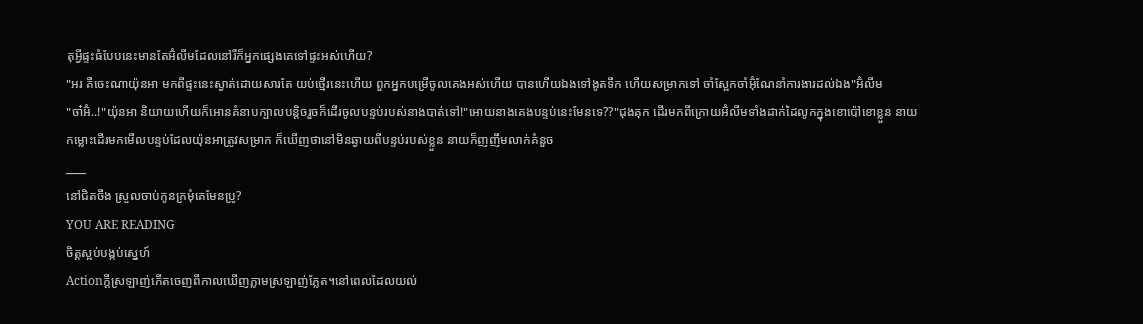តុអ្វីផ្ទះធំបែបនេះមានតែអ៊ំលីមដែលនៅរឺក៏អ្នកផ្សេងគេទៅផ្ទះអស់ហើយ?
"អរ គឺចេះណាយ៉ុនអា មកពីផ្ទះនេះស្ងាត់ដោយសារតែ យប់ថ្មើរនេះហើយ ពួកអ្នកបម្រើចូលគេងអស់ហើយ បានហើយឯងទៅងូតទឹក ហើយសម្រាកទៅ ចាំស្អែកចាំអ៊ុំណែនាំការងារដល់ឯង"អ៊ំលីម
"ចា៎អ៊ំ..!"យ៉ុនអា និយាយហើយក៏អោនគំនាបក្បាលបន្តិចរួចក៏ដើរចូលបន្ទប់របស់នាងបាត់ទៅ!"អោយនាងគេងបន្ទប់នេះមែនទេ??"ជុងគុក ដើរមកពីក្រោយអ៊ំលីមទាំងដាក់ដៃលូកក្នុងខោប៉ៅខោខ្លួន នាយកម្លោះដើរមកមើលបន្ទប់ដែលយ៉ុនអាត្រូវសម្រាក ក៏ឃើញថានៅមិនឆ្ងាយពីបន្ទប់របស់ខ្លួន នាយក៏ញញឹមលាក់គំនួច
____
នៅជិតចឹង ស្រួលចាប់កូនក្រមុំគេមែនប្រូ?
YOU ARE READING
ចិត្តស្អប់បង្កប់ស្នេហ៍
Actionក្ដីស្រឡាញ់កើតចេញពីកាលឃើញភ្លាមស្រឡាញ់ភ្លែត។នៅពេលដែលយល់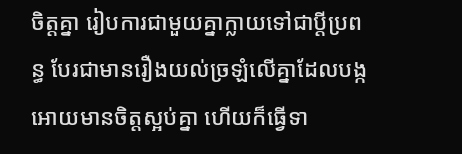ចិត្តគ្នា រៀបការជាមួយគ្នាក្លាយទៅជាប្ដីប្រពន្ធ បែរជាមានរឿងយល់ច្រឡំលើគ្នាដែលបង្កអោយមានចិត្តស្អប់គ្នា ហើយក៏ធ្វើទា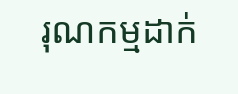រុណកម្មដាក់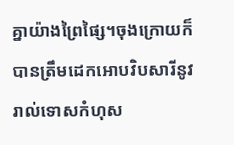គ្នាយ៉ាងព្រៃផ្សៃ។ចុងក្រោយក៏បានត្រឹមដេកអោបវិបសារីនូវរាល់ទោសកំហុស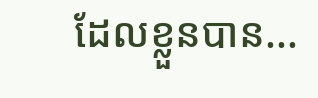ដែលខ្លួនបាន...